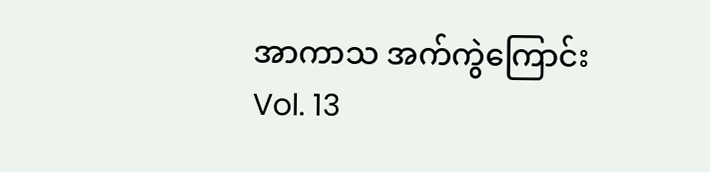အာကာသ အက်ကွဲကြောင်း
Vol. 13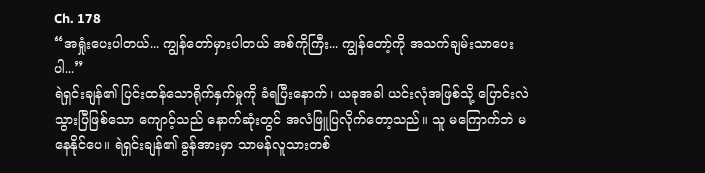Ch. 178
“အရှုံးပေးပါတယ်... ကျွန်တော်မှားပါတယ် အစ်ကိုကြီး... ကျွန်တော့်ကို အသက်ချမ်းသာပေးပါ...”
ရဲရှင်းချန်၏ ပြင်းထန်သောရိုက်နှက်မှုကို ခံရပြီးနောက်၊ ယခုအခါ ယင်းလုံအဖြစ်သို့ ပြောင်းလဲသွားပြီဖြစ်သော ကျောဝ့်သည် နောက်ဆုံးတွင် အလံဖြူပြလိုက်တော့သည်။ သူ မကြောက်ဘဲ မနေနိုင်ပေ။ ရဲရှင်းချန်၏ ခွန်အားမှာ သာမန်လူသားတစ်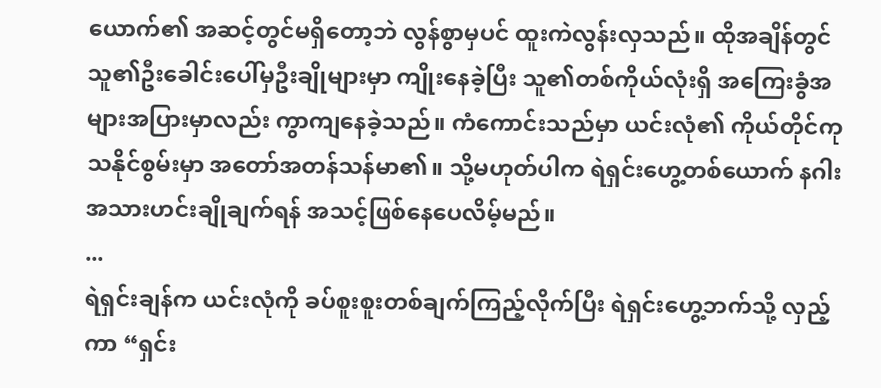ယောက်၏ အဆင့်တွင်မရှိတော့ဘဲ လွန်စွာမှပင် ထူးကဲလွန်းလှသည်။ ထိုအချိန်တွင် သူ၏ဦးခေါင်းပေါ်မှဦးချိုများမှာ ကျိုးနေခဲ့ပြီး သူ၏တစ်ကိုယ်လုံးရှိ အကြေးခွံအများအပြားမှာလည်း ကွာကျနေခဲ့သည်။ ကံကောင်းသည်မှာ ယင်းလုံ၏ ကိုယ်တိုင်ကုသနိုင်စွမ်းမှာ အတော်အတန်သန်မာ၏။ သို့မဟုတ်ပါက ရဲရှင်းဟွေ့တစ်ယောက် နဂါးအသားဟင်းချိုချက်ရန် အသင့်ဖြစ်နေပေလိမ့်မည်။
...
ရဲရှင်းချန်က ယင်းလုံကို ခပ်စူးစူးတစ်ချက်ကြည့်လိုက်ပြီး ရဲရှင်းဟွေ့ဘက်သို့ လှည့်ကာ “ရှင်း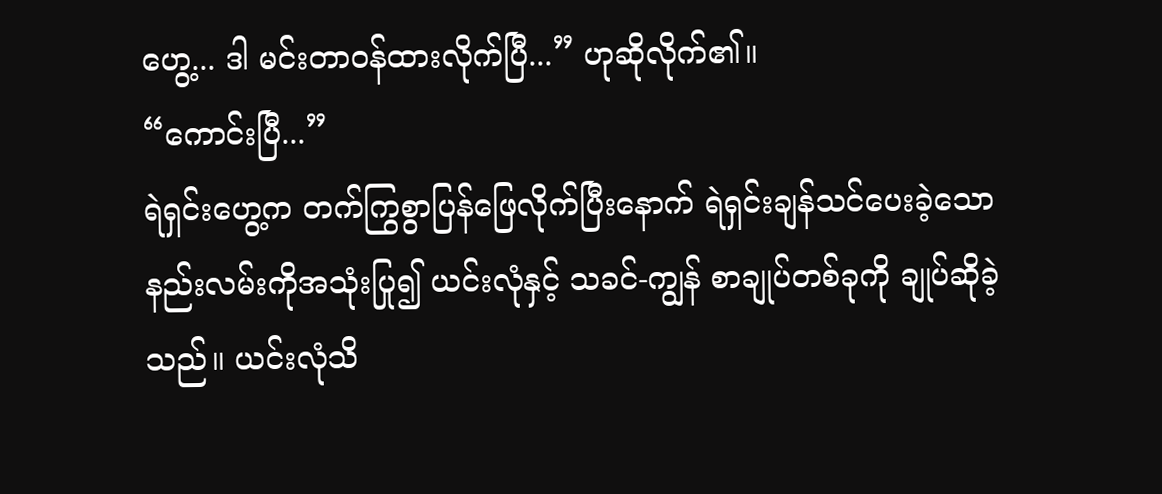ဟွေ့... ဒါ မင်းတာဝန်ထားလိုက်ပြီ...” ဟုဆိုလိုက်၏။
“ကောင်းပြီ...”
ရဲရှင်းဟွေ့က တက်ကြွစွာပြန်ဖြေလိုက်ပြီးနောက် ရဲရှင်းချန်သင်ပေးခဲ့သောနည်းလမ်းကိုအသုံးပြု၍ ယင်းလုံနှင့် သခင်-ကျွန် စာချုပ်တစ်ခုကို ချုပ်ဆိုခဲ့သည်။ ယင်းလုံသိ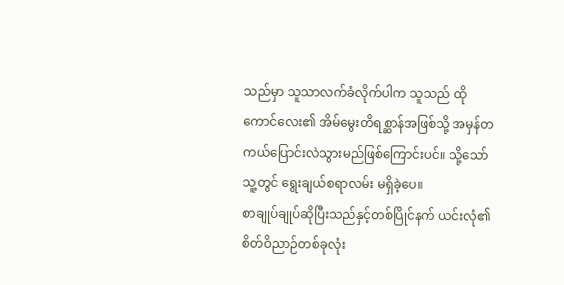သည်မှာ သူသာလက်ခံလိုက်ပါက သူသည် ထိုကောင်လေး၏ အိမ်မွေးတိရစ္ဆာန်အဖြစ်သို့ အမှန်တကယ်ပြောင်းလဲသွားမည်ဖြစ်ကြောင်းပင်။ သို့သော် သူ့တွင် ရွေးချယ်စရာလမ်း မရှိခဲ့ပေ။
စာချုပ်ချုပ်ဆိုပြီးသည်နှင့်တစ်ပြိုင်နက် ယင်းလုံ၏စိတ်ဝိညာဉ်တစ်ခုလုံး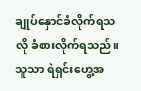ချုပ်နှောင်ခံလိုက်ရသလို ခံစားလိုက်ရသည်။ သူသာ ရဲရှင်းဟွေ့အ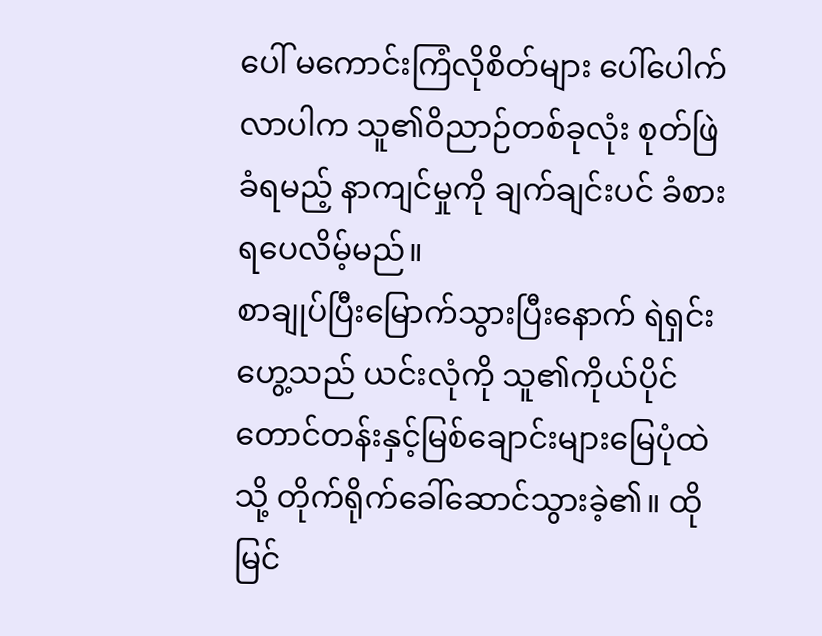ပေါ် မကောင်းကြံလိုစိတ်များ ပေါ်ပေါက်လာပါက သူ၏ဝိညာဉ်တစ်ခုလုံး စုတ်ဖြဲခံရမည့် နာကျင်မှုကို ချက်ချင်းပင် ခံစားရပေလိမ့်မည်။
စာချုပ်ပြီးမြောက်သွားပြီးနောက် ရဲရှင်းဟွေ့သည် ယင်းလုံကို သူ၏ကိုယ်ပိုင်တောင်တန်းနှင့်မြစ်ချောင်းများမြေပုံထဲသို့ တိုက်ရိုက်ခေါ်ဆောင်သွားခဲ့၏။ ထိုမြင်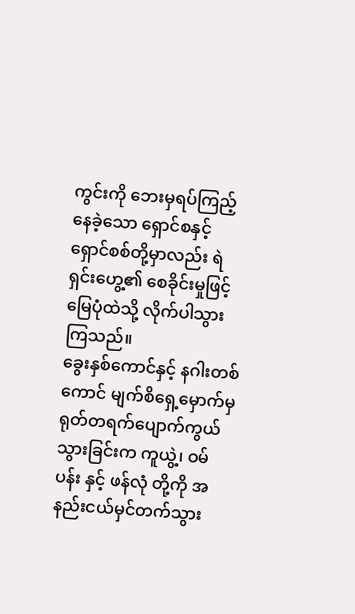ကွင်းကို ဘေးမှရပ်ကြည့်နေခဲ့သော ရှောင်စနှင့် ရှောင်စစ်တို့မှာလည်း ရဲရှင်းဟွေ့၏ စေခိုင်းမှုဖြင့် မြေပုံထဲသို့ လိုက်ပါသွားကြသည်။
ခွေးနှစ်ကောင်နှင့် နဂါးတစ်ကောင် မျက်စိရှေ့မှောက်မှ ရုတ်တရက်ပျောက်ကွယ်သွားခြင်းက ကူယွဲ့၊ ဝမ်ပန်း နှင့် ဖန်လုံ တို့ကို အနည်းငယ်မှင်တက်သွား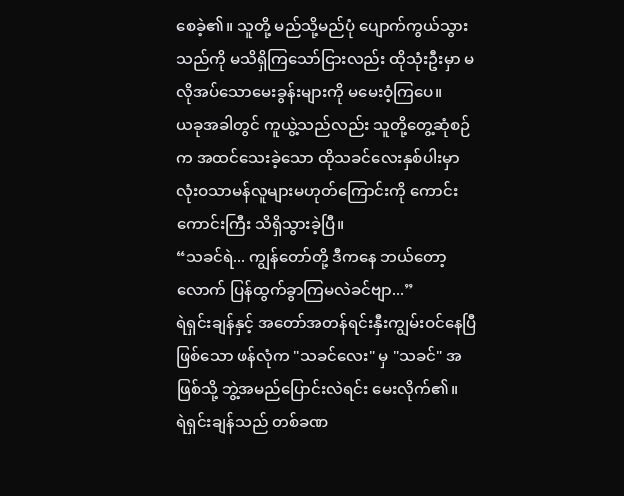စေခဲ့၏။ သူတို့ မည်သို့မည်ပုံ ပျောက်ကွယ်သွားသည်ကို မသိရှိကြသော်ငြားလည်း ထိုသုံးဦးမှာ မလိုအပ်သောမေးခွန်းများကို မမေးဝံ့ကြပေ။
ယခုအခါတွင် ကူယွဲ့သည်လည်း သူတို့တွေ့ဆုံစဉ်က အထင်သေးခဲ့သော ထိုသခင်လေးနှစ်ပါးမှာ လုံးဝသာမန်လူများမဟုတ်ကြောင်းကို ကောင်းကောင်းကြီး သိရှိသွားခဲ့ပြီ။
“သခင်ရဲ... ကျွန်တော်တို့ ဒီကနေ ဘယ်တော့လောက် ပြန်ထွက်ခွာကြမလဲခင်ဗျာ...”
ရဲရှင်းချန်နှင့် အတော်အတန်ရင်းနှီးကျွမ်းဝင်နေပြီဖြစ်သော ဖန်လုံက "သခင်လေး" မှ "သခင်" အဖြစ်သို့ ဘွဲ့အမည်ပြောင်းလဲရင်း မေးလိုက်၏။
ရဲရှင်းချန်သည် တစ်ခဏ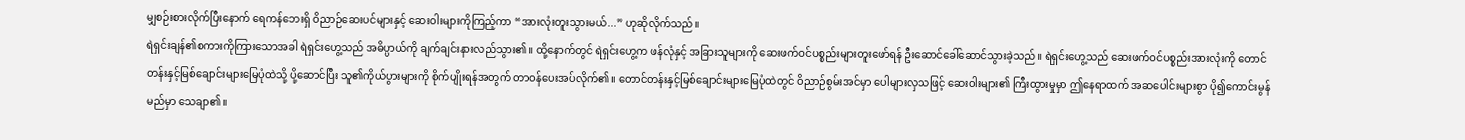မျှစဉ်းစားလိုက်ပြီးနောက် ရေကန်ဘေးရှိ ဝိညာဉ်ဆေးပင်များနှင့် ဆေးဝါးများကိုကြည့်ကာ “အားလုံးတူးသွားမယ်...” ဟုဆိုလိုက်သည်။
ရဲရှင်းချန်၏စကားကိုကြားသောအခါ ရဲရှင်းဟွေ့သည် အဓိပ္ပာယ်ကို ချက်ချင်းနားလည်သွား၏။ ထို့နောက်တွင် ရဲရှင်းဟွေ့က ဖန်လုံနှင့် အခြားသူများကို ဆေးဖက်ဝင်ပစ္စည်းများတူးဖော်ရန် ဦးဆောင်ခေါ်ဆောင်သွားခဲ့သည်။ ရဲရှင်းဟွေ့သည် ဆေးဖက်ဝင်ပစ္စည်းအားလုံးကို တောင်တန်းနှင့်မြစ်ချောင်းများမြေပုံထဲသို့ ပို့ဆောင်ပြီး သူ၏ကိုယ်ပွားများကို စိုက်ပျိုးရန်အတွက် တာဝန်ပေးအပ်လိုက်၏။ တောင်တန်းနှင့်မြစ်ချောင်းများမြေပုံထဲတွင် ဝိညာဉ်စွမ်းအင်မှာ ပေါများလှသဖြင့် ဆေးဝါးများ၏ ကြီးထွားမှုမှာ ဤနေရာထက် အဆပေါင်းများစွာ ပို၍ကောင်းမွန်မည်မှာ သေချာ၏။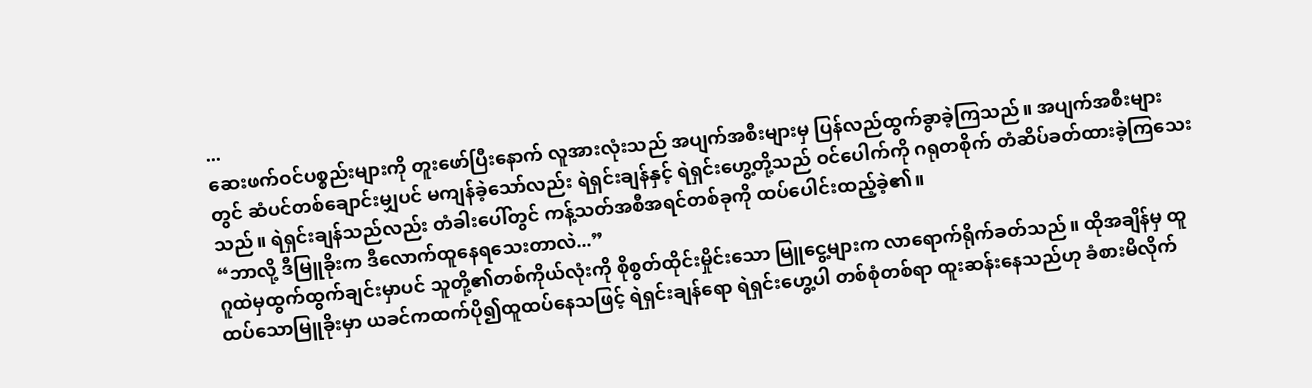...
ဆေးဖက်ဝင်ပစ္စည်းများကို တူးဖော်ပြီးနောက် လူအားလုံးသည် အပျက်အစီးများမှ ပြန်လည်ထွက်ခွာခဲ့ကြသည်။ အပျက်အစီးများတွင် ဆံပင်တစ်ချောင်းမျှပင် မကျန်ခဲ့သော်လည်း ရဲရှင်းချန်နှင့် ရဲရှင်းဟွေ့တို့သည် ဝင်ပေါက်ကို ဂရုတစိုက် တံဆိပ်ခတ်ထားခဲ့ကြသေးသည်။ ရဲရှင်းချန်သည်လည်း တံခါးပေါ်တွင် ကန့်သတ်အစီအရင်တစ်ခုကို ထပ်ပေါင်းထည့်ခဲ့၏။
“ဘာလို့ ဒီမြူခိုးက ဒီလောက်ထူနေရသေးတာလဲ...”
ဂူထဲမှထွက်ထွက်ချင်းမှာပင် သူတို့၏တစ်ကိုယ်လုံးကို စိုစွတ်ထိုင်းမှိုင်းသော မြူငွေ့များက လာရောက်ရိုက်ခတ်သည်။ ထိုအချိန်မှ ထူထပ်သောမြူခိုးမှာ ယခင်ကထက်ပို၍ထူထပ်နေသဖြင့် ရဲရှင်းချန်ရော ရဲရှင်းဟွေ့ပါ တစ်စုံတစ်ရာ ထူးဆန်းနေသည်ဟု ခံစားမိလိုက်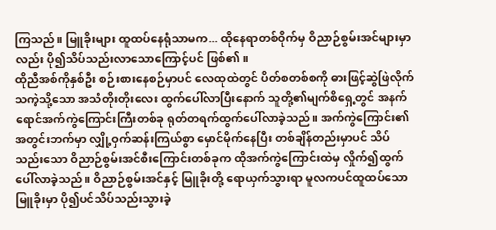ကြသည်။ မြူခိုးများ ထူထပ်နေရုံသာမက... ထိုနေရာတစ်ဝိုက်မှ ဝိညာဉ်စွမ်းအင်များမှာလည်း ပို၍သိပ်သည်းလာသောကြောင့်ပင် ဖြစ်၏။
ထိုညီအစ်ကိုနှစ်ဦး စဉ်းစားနေစဉ်မှာပင် လေထုထဲတွင် ပိတ်စတစ်စကို ဓားဖြင့်ဆွဲဖြဲလိုက်သကဲ့သို့သော အသံတိုးတိုးလေး ထွက်ပေါ်လာပြီးနောက် သူတို့၏မျက်စိရှေ့တွင် အနက်ရောင်အက်ကွဲကြောင်းကြီးတစ်ခု ရုတ်တရက်ထွက်ပေါ်လာခဲ့သည်။ အက်ကွဲကြောင်း၏အတွင်းဘက်မှာ လျှို့ဝှက်ဆန်းကြယ်စွာ မှောင်မိုက်နေပြီး တစ်ချိန်တည်းမှာပင် သိပ်သည်းသော ဝိညာဉ်စွမ်းအင်စီးကြောင်းတစ်ခုက ထိုအက်ကွဲကြောင်းထဲမှ လှိုက်၍ထွက်ပေါ်လာခဲ့သည်။ ဝိညာဉ်စွမ်းအင်နှင့် မြူခိုးတို့ ရောယှက်သွားရာ မူလကပင်ထူထပ်သောမြူခိုးမှာ ပို၍ပင်သိပ်သည်းသွားခဲ့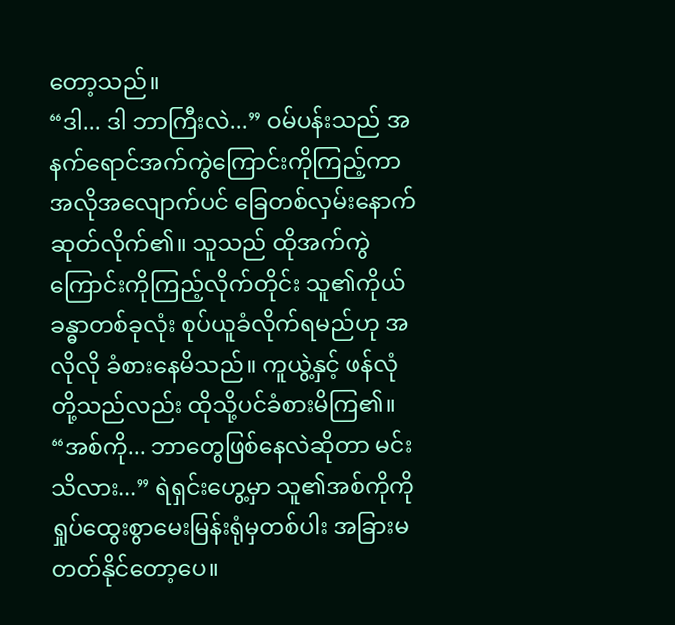တော့သည်။
“ဒါ... ဒါ ဘာကြီးလဲ...” ဝမ်ပန်းသည် အနက်ရောင်အက်ကွဲကြောင်းကိုကြည့်ကာ အလိုအလျောက်ပင် ခြေတစ်လှမ်းနောက်ဆုတ်လိုက်၏။ သူသည် ထိုအက်ကွဲကြောင်းကိုကြည့်လိုက်တိုင်း သူ၏ကိုယ်ခန္ဓာတစ်ခုလုံး စုပ်ယူခံလိုက်ရမည်ဟု အလိုလို ခံစားနေမိသည်။ ကူယွဲ့နှင့် ဖန်လုံတို့သည်လည်း ထိုသို့ပင်ခံစားမိကြ၏။
“အစ်ကို... ဘာတွေဖြစ်နေလဲဆိုတာ မင်းသိလား...” ရဲရှင်းဟွေ့မှာ သူ၏အစ်ကိုကို ရှုပ်ထွေးစွာမေးမြန်းရုံမှတစ်ပါး အခြားမတတ်နိုင်တော့ပေ။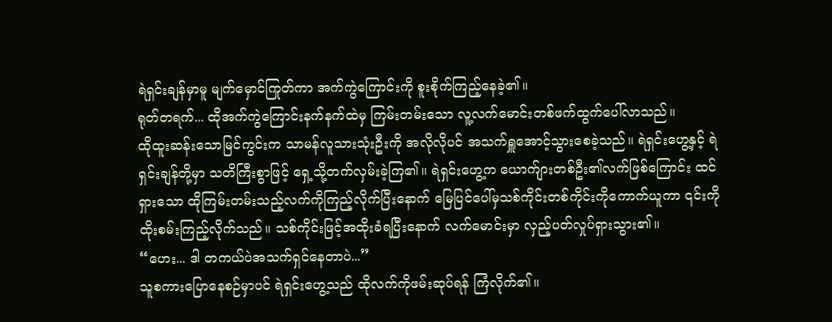ရဲရှင်းချန်မှာမူ မျက်မှောင်ကြုတ်ကာ အက်ကွဲကြောင်းကို စူးစိုက်ကြည့်နေခဲ့၏။
ရုတ်တရက်... ထိုအက်ကွဲကြောင်းနက်နက်ထဲမှ ကြမ်းတမ်းသော လူ့လက်မောင်းတစ်ဖက်ထွက်ပေါ်လာသည်။
ထိုထူးဆန်းသောမြင်ကွင်းက သာမန်လူသားသုံးဦးကို အလိုလိုပင် အသက်ရှူအောင့်သွားစေခဲ့သည်။ ရဲရှင်းဟွေ့နှင့် ရဲရှင်းချန်တို့မှာ သတိကြီးစွာဖြင့် ရှေ့သို့တက်လှမ်းခဲ့ကြ၏။ ရဲရှင်းဟွေ့က ယောက်ျားတစ်ဦး၏လက်ဖြစ်ကြောင်း ထင်ရှားသော ထိုကြမ်းတမ်းသည့်လက်ကိုကြည့်လိုက်ပြီးနောက် မြေပြင်ပေါ်မှသစ်ကိုင်းတစ်ကိုင်းကိုကောက်ယူကာ ၎င်းကို ထိုးစမ်းကြည့်လိုက်သည်။ သစ်ကိုင်းဖြင့်အထိုးခံရပြီးနောက် လက်မောင်းမှာ လှည့်ပတ်လှုပ်ရှားသွား၏။
“ဟေး... ဒါ တကယ်ပဲအသက်ရှင်နေတာပဲ...”
သူစကားပြောနေစဉ်မှာပင် ရဲရှင်းဟွေ့သည် ထိုလက်ကိုဖမ်းဆုပ်ရန် ကြံလိုက်၏။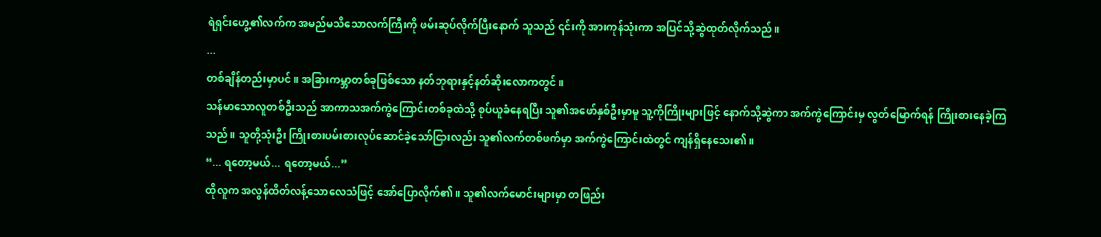ရဲရှင်းဟွေ့၏လက်က အမည်မသိသောလက်ကြီးကို ဖမ်းဆုပ်လိုက်ပြီးနောက် သူသည် ၎င်းကို အားကုန်သုံးကာ အပြင်သို့ဆွဲထုတ်လိုက်သည်။
...
တစ်ချိန်တည်းမှာပင်။ အခြားကမ္ဘာတစ်ခုဖြစ်သော နတ်ဘုရားနှင့်နတ်ဆိုးလောကတွင်။
သန်မာသောလူတစ်ဦးသည် အာကာသအက်ကွဲကြောင်းတစ်ခုထဲသို့ စုပ်ယူခံနေရပြီး သူ၏အဖော်နှစ်ဦးမှာမူ သူ့ကိုကြိုးများဖြင့် နောက်သို့ဆွဲကာ အက်ကွဲကြောင်းမှ လွတ်မြောက်ရန် ကြိုးစားနေခဲ့ကြသည်။ သူတို့သုံးဦး ကြိုးစားပမ်းစားလုပ်ဆောင်ခဲ့သော်ငြားလည်း သူ၏လက်တစ်ဖက်မှာ အက်ကွဲကြောင်းထဲတွင် ကျန်ရှိနေသေး၏။
“... ရတော့မယ်... ရတော့မယ်...”
ထိုလူက အလွန်ထိတ်လန့်သောလေသံဖြင့် အော်ပြောလိုက်၏။ သူ၏လက်မောင်းများမှာ တဖြည်း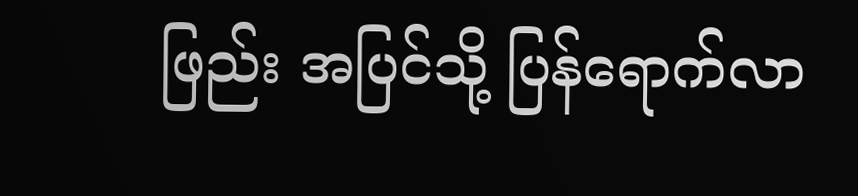ဖြည်း အပြင်သို့ ပြန်ရောက်လာ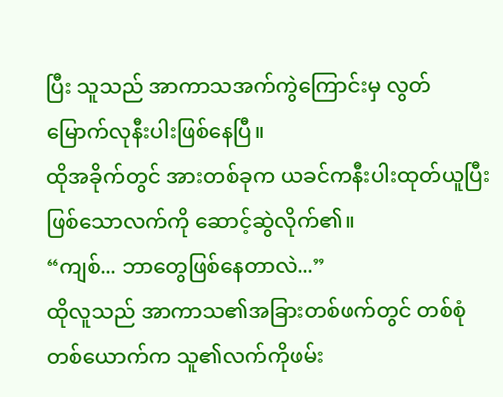ပြီး သူသည် အာကာသအက်ကွဲကြောင်းမှ လွတ်မြောက်လုနီးပါးဖြစ်နေပြီ။
ထိုအခိုက်တွင် အားတစ်ခုက ယခင်ကနီးပါးထုတ်ယူပြီးဖြစ်သောလက်ကို ဆောင့်ဆွဲလိုက်၏။
“ကျစ်... ဘာတွေဖြစ်နေတာလဲ...”
ထိုလူသည် အာကာသ၏အခြားတစ်ဖက်တွင် တစ်စုံတစ်ယောက်က သူ၏လက်ကိုဖမ်း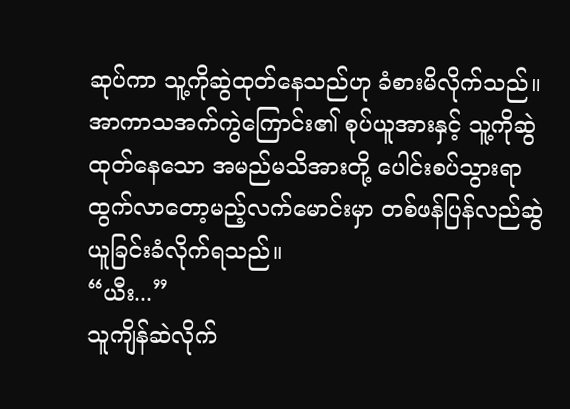ဆုပ်ကာ သူ့ကိုဆွဲထုတ်နေသည်ဟု ခံစားမိလိုက်သည်။ အာကာသအက်ကွဲကြောင်း၏ စုပ်ယူအားနှင့် သူ့ကိုဆွဲထုတ်နေသော အမည်မသိအားတို့ ပေါင်းစပ်သွားရာ ထွက်လာတော့မည့်လက်မောင်းမှာ တစ်ဖန်ပြန်လည်ဆွဲယူခြင်းခံလိုက်ရသည်။
“ယီး...”
သူကျိန်ဆဲလိုက်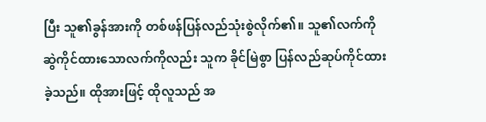ပြီး သူ၏ခွန်အားကို တစ်ဖန်ပြန်လည်သုံးစွဲလိုက်၏။ သူ၏လက်ကိုဆွဲကိုင်ထားသောလက်ကိုလည်း သူက ခိုင်မြဲစွာ ပြန်လည်ဆုပ်ကိုင်ထားခဲ့သည်။ ထိုအားဖြင့် ထိုလူသည် အ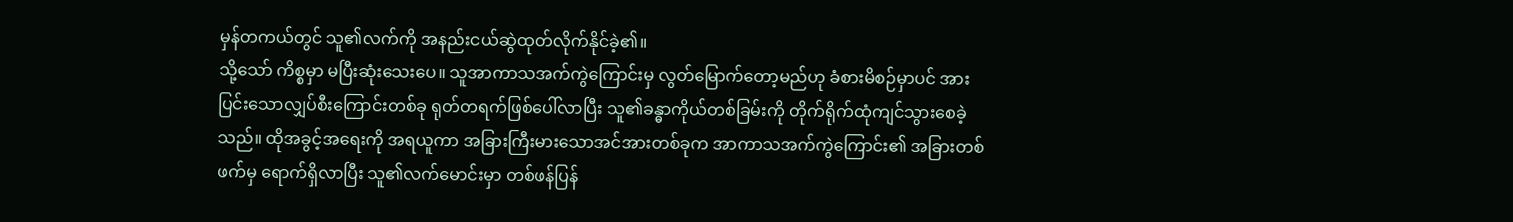မှန်တကယ်တွင် သူ၏လက်ကို အနည်းငယ်ဆွဲထုတ်လိုက်နိုင်ခဲ့၏။
သို့သော် ကိစ္စမှာ မပြီးဆုံးသေးပေ။ သူအာကာသအက်ကွဲကြောင်းမှ လွတ်မြောက်တော့မည်ဟု ခံစားမိစဉ်မှာပင် အားပြင်းသောလျှပ်စီးကြောင်းတစ်ခု ရုတ်တရက်ဖြစ်ပေါ်လာပြီး သူ၏ခန္ဓာကိုယ်တစ်ခြမ်းကို တိုက်ရိုက်ထုံကျင်သွားစေခဲ့သည်။ ထိုအခွင့်အရေးကို အရယူကာ အခြားကြီးမားသောအင်အားတစ်ခုက အာကာသအက်ကွဲကြောင်း၏ အခြားတစ်ဖက်မှ ရောက်ရှိလာပြီး သူ၏လက်မောင်းမှာ တစ်ဖန်ပြန်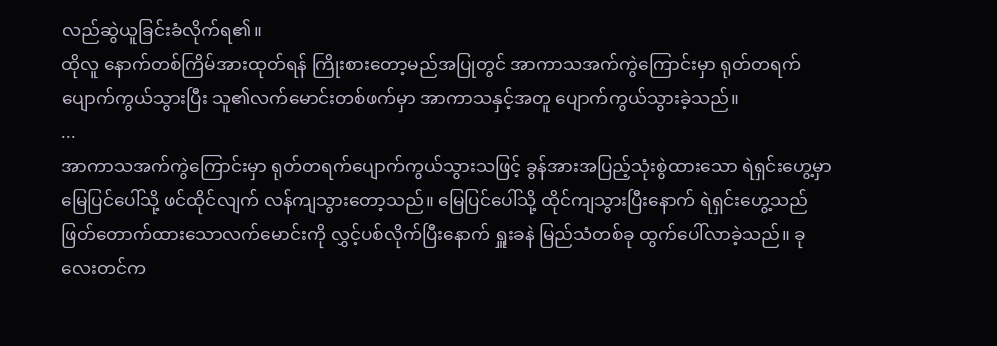လည်ဆွဲယူခြင်းခံလိုက်ရ၏။
ထိုလူ နောက်တစ်ကြိမ်အားထုတ်ရန် ကြိုးစားတော့မည်အပြုတွင် အာကာသအက်ကွဲကြောင်းမှာ ရုတ်တရက်ပျောက်ကွယ်သွားပြီး သူ၏လက်မောင်းတစ်ဖက်မှာ အာကာသနှင့်အတူ ပျောက်ကွယ်သွားခဲ့သည်။
...
အာကာသအက်ကွဲကြောင်းမှာ ရုတ်တရက်ပျောက်ကွယ်သွားသဖြင့် ခွန်အားအပြည့်သုံးစွဲထားသော ရဲရှင်းဟွေ့မှာ မြေပြင်ပေါ်သို့ ဖင်ထိုင်လျက် လန်ကျသွားတော့သည်။ မြေပြင်ပေါ်သို့ ထိုင်ကျသွားပြီးနောက် ရဲရှင်းဟွေ့သည် ဖြတ်တောက်ထားသောလက်မောင်းကို လွှင့်ပစ်လိုက်ပြီးနောက် ရှူးခနဲ မြည်သံတစ်ခု ထွက်ပေါ်လာခဲ့သည်။ ခုလေးတင်က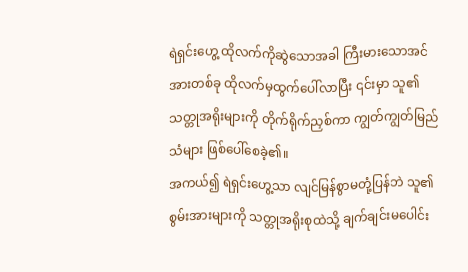ရဲရှင်းဟွေ့ ထိုလက်ကိုဆွဲသောအခါ ကြီးမားသောအင်အားတစ်ခု ထိုလက်မှထွက်ပေါ်လာပြီး ၎င်းမှာ သူ၏သတ္တုအရိုးများကို တိုက်ရိုက်ညှစ်ကာ ကျွတ်ကျွတ်မြည်သံများ ဖြစ်ပေါ်စေခဲ့၏။
အကယ်၍ ရဲရှင်းဟွေ့သာ လျင်မြန်စွာမတုံ့ပြန်ဘဲ သူ၏စွမ်းအားများကို သတ္တုအရိုးစုထဲသို့ ချက်ချင်းမပေါင်း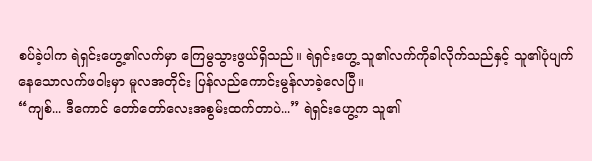စပ်ခဲ့ပါက ရဲရှင်းဟွေ့၏လက်မှာ ကြေမွသွားဖွယ်ရှိသည်။ ရဲရှင်းဟွေ့ သူ၏လက်ကိုခါလိုက်သည်နှင့် သူ၏ပုံပျက်နေသောလက်ဖဝါးမှာ မူလအတိုင်း ပြန်လည်ကောင်းမွန်လာခဲ့လေပြီ။
“ကျစ်... ဒီကောင် တော်တော်လေးအစွမ်းထက်တာပဲ...” ရဲရှင်းဟွေ့က သူ၏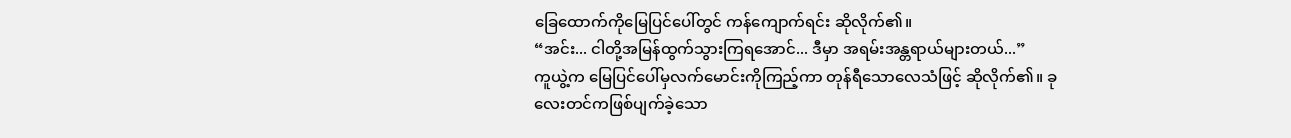ခြေထောက်ကိုမြေပြင်ပေါ်တွင် ကန်ကျောက်ရင်း ဆိုလိုက်၏။
“အင်း... ငါတို့အမြန်ထွက်သွားကြရအောင်... ဒီမှာ အရမ်းအန္တရာယ်များတယ်...”
ကူယွဲ့က မြေပြင်ပေါ်မှလက်မောင်းကိုကြည့်ကာ တုန်ရီသောလေသံဖြင့် ဆိုလိုက်၏။ ခုလေးတင်ကဖြစ်ပျက်ခဲ့သော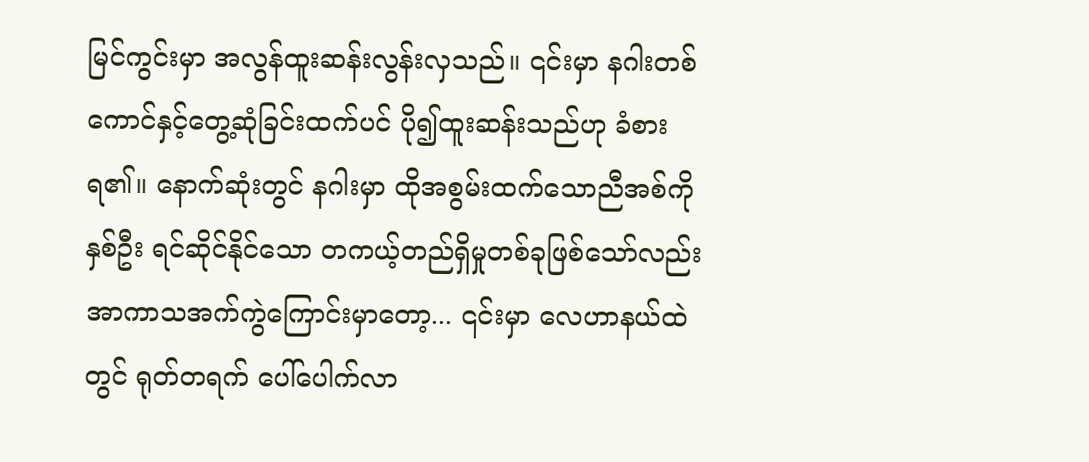မြင်ကွင်းမှာ အလွန်ထူးဆန်းလွန်းလှသည်။ ၎င်းမှာ နဂါးတစ်ကောင်နှင့်တွေ့ဆုံခြင်းထက်ပင် ပို၍ထူးဆန်းသည်ဟု ခံစားရ၏။ နောက်ဆုံးတွင် နဂါးမှာ ထိုအစွမ်းထက်သောညီအစ်ကိုနှစ်ဦး ရင်ဆိုင်နိုင်သော တကယ့်တည်ရှိမှုတစ်ခုဖြစ်သော်လည်း အာကာသအက်ကွဲကြောင်းမှာတော့... ၎င်းမှာ လေဟာနယ်ထဲတွင် ရုတ်တရက် ပေါ်ပေါက်လာ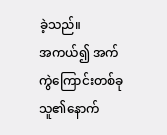ခဲ့သည်။
အကယ်၍ အက်ကွဲကြောင်းတစ်ခု သူ၏နောက်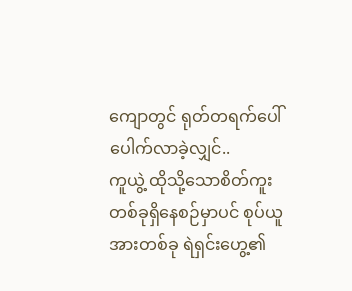ကျောတွင် ရုတ်တရက်ပေါ်ပေါက်လာခဲ့လျှင်..
ကူယွဲ့ ထိုသို့သောစိတ်ကူးတစ်ခုရှိနေစဉ်မှာပင် စုပ်ယူအားတစ်ခု ရဲရှင်းဟွေ့၏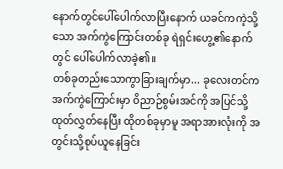နောက်တွင်ပေါ်ပေါက်လာပြီးနောက် ယခင်ကကဲ့သို့သော အက်ကွဲကြောင်းတစ်ခု ရဲရှင်းဟွေ့၏နောက်တွင် ပေါ်ပေါက်လာခဲ့၏။
တစ်ခုတည်းသောကွာခြားချက်မှာ... ခုလေးတင်ကအက်ကွဲကြောင်းမှာ ဝိညာဉ်စွမ်းအင်ကို အပြင်သို့ထုတ်လွှတ်နေပြီး ထိုတစ်ခုမှာမူ အရာအားလုံးကို အတွင်းသို့စုပ်ယူနေခြင်း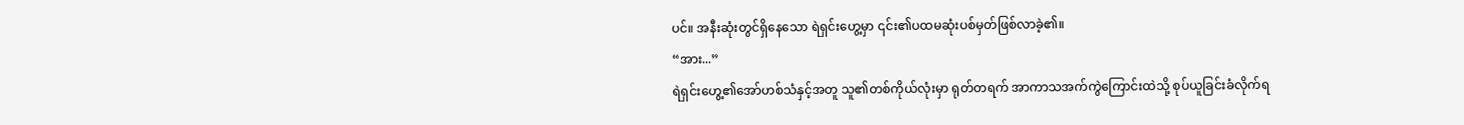ပင်။ အနီးဆုံးတွင်ရှိနေသော ရဲရှင်းဟွေ့မှာ ၎င်း၏ပထမဆုံးပစ်မှတ်ဖြစ်လာခဲ့၏။
“အား...”
ရဲရှင်းဟွေ့၏အော်ဟစ်သံနှင့်အတူ သူ၏တစ်ကိုယ်လုံးမှာ ရုတ်တရက် အာကာသအက်ကွဲကြောင်းထဲသို့ စုပ်ယူခြင်းခံလိုက်ရ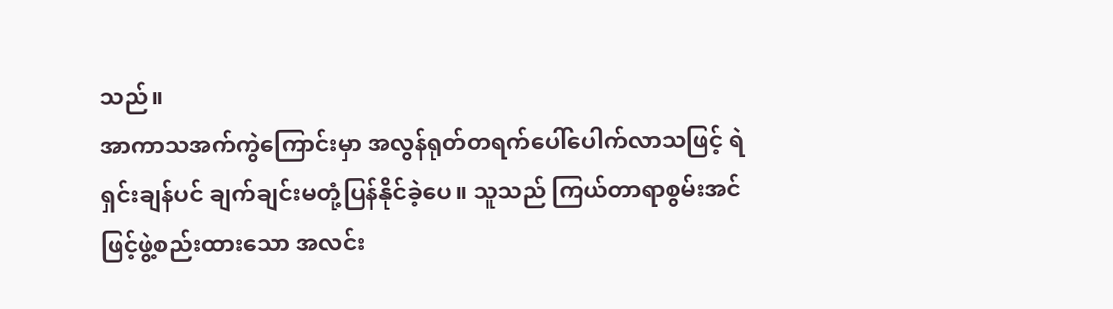သည်။
အာကာသအက်ကွဲကြောင်းမှာ အလွန်ရုတ်တရက်ပေါ်ပေါက်လာသဖြင့် ရဲရှင်းချန်ပင် ချက်ချင်းမတုံ့ပြန်နိုင်ခဲ့ပေ။ သူသည် ကြယ်တာရာစွမ်းအင်ဖြင့်ဖွဲ့စည်းထားသော အလင်း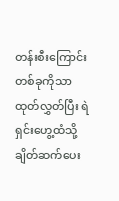တန်းစီးကြောင်းတစ်ခုကိုသာ ထုတ်လွှတ်ပြီး ရဲရှင်းဟွေ့ထံသို့ ချိတ်ဆက်ပေး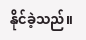နိုင်ခဲ့သည်။